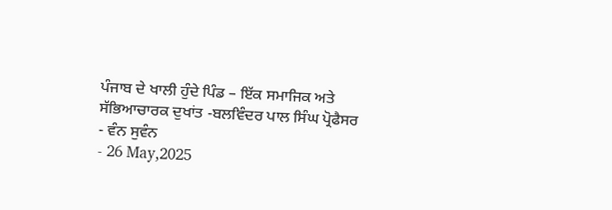ਪੰਜਾਬ ਦੇ ਖਾਲੀ ਹੁੰਦੇ ਪਿੰਡ – ਇੱਕ ਸਮਾਜਿਕ ਅਤੇ ਸੱਭਿਆਚਾਰਕ ਦੁਖਾਂਤ -ਬਲਵਿੰਦਰ ਪਾਲ ਸਿੰਘ ਪ੍ਰੋਫੈਸਰ
- ਵੰਨ ਸੁਵੰਨ
- 26 May,2025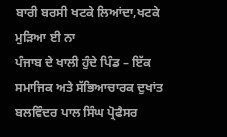ਬਾਰੀ ਬਰਸੀ ਖਟਕੇ ਲਿਆਂਦਾ,ਖਟਕੇ ਮੁੜਿਆ ਈ ਨਾ
ਪੰਜਾਬ ਦੇ ਖਾਲੀ ਹੁੰਦੇ ਪਿੰਡ – ਇੱਕ ਸਮਾਜਿਕ ਅਤੇ ਸੱਭਿਆਚਾਰਕ ਦੁਖਾਂਤ
ਬਲਵਿੰਦਰ ਪਾਲ ਸਿੰਘ ਪ੍ਰੋਫੈਸਰ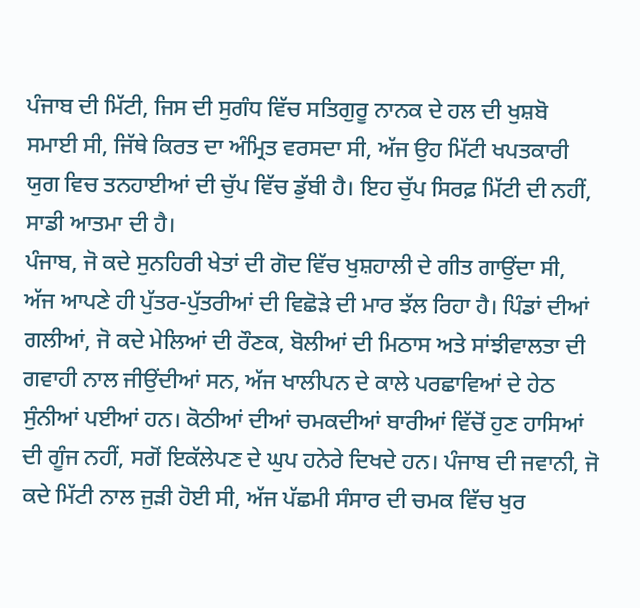ਪੰਜਾਬ ਦੀ ਮਿੱਟੀ, ਜਿਸ ਦੀ ਸੁਗੰਧ ਵਿੱਚ ਸਤਿਗੁਰੂ ਨਾਨਕ ਦੇ ਹਲ ਦੀ ਖੁਸ਼ਬੋ ਸਮਾਈ ਸੀ, ਜਿੱਥੇ ਕਿਰਤ ਦਾ ਅੰਮ੍ਰਿਤ ਵਰਸਦਾ ਸੀ, ਅੱਜ ਉਹ ਮਿੱਟੀ ਖਪਤਕਾਰੀ ਯੁਗ ਵਿਚ ਤਨਹਾਈਆਂ ਦੀ ਚੁੱਪ ਵਿੱਚ ਡੁੱਬੀ ਹੈ। ਇਹ ਚੁੱਪ ਸਿਰਫ਼ ਮਿੱਟੀ ਦੀ ਨਹੀਂ, ਸਾਡੀ ਆਤਮਾ ਦੀ ਹੈ।
ਪੰਜਾਬ, ਜੋ ਕਦੇ ਸੁਨਹਿਰੀ ਖੇਤਾਂ ਦੀ ਗੋਦ ਵਿੱਚ ਖੁਸ਼ਹਾਲੀ ਦੇ ਗੀਤ ਗਾਉਂਦਾ ਸੀ, ਅੱਜ ਆਪਣੇ ਹੀ ਪੁੱਤਰ-ਪੁੱਤਰੀਆਂ ਦੀ ਵਿਛੋੜੇ ਦੀ ਮਾਰ ਝੱਲ ਰਿਹਾ ਹੈ। ਪਿੰਡਾਂ ਦੀਆਂ ਗਲੀਆਂ, ਜੋ ਕਦੇ ਮੇਲਿਆਂ ਦੀ ਰੌਣਕ, ਬੋਲੀਆਂ ਦੀ ਮਿਠਾਸ ਅਤੇ ਸਾਂਝੀਵਾਲਤਾ ਦੀ ਗਵਾਹੀ ਨਾਲ ਜੀਉਂਦੀਆਂ ਸਨ, ਅੱਜ ਖਾਲੀਪਨ ਦੇ ਕਾਲੇ ਪਰਛਾਵਿਆਂ ਦੇ ਹੇਠ ਸੁੰਨੀਆਂ ਪਈਆਂ ਹਨ। ਕੋਠੀਆਂ ਦੀਆਂ ਚਮਕਦੀਆਂ ਬਾਰੀਆਂ ਵਿੱਚੋਂ ਹੁਣ ਹਾਸਿਆਂ ਦੀ ਗੂੰਜ ਨਹੀਂ, ਸਗੋਂ ਇਕੱਲੇਪਣ ਦੇ ਘੁਪ ਹਨੇਰੇ ਦਿਖਦੇ ਹਨ। ਪੰਜਾਬ ਦੀ ਜਵਾਨੀ, ਜੋ ਕਦੇ ਮਿੱਟੀ ਨਾਲ ਜੁੜੀ ਹੋਈ ਸੀ, ਅੱਜ ਪੱਛਮੀ ਸੰਸਾਰ ਦੀ ਚਮਕ ਵਿੱਚ ਖੁਰ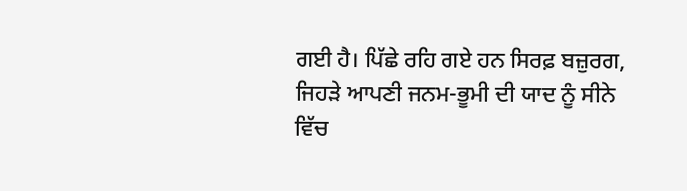ਗਈ ਹੈ। ਪਿੱਛੇ ਰਹਿ ਗਏ ਹਨ ਸਿਰਫ਼ ਬਜ਼ੁਰਗ, ਜਿਹੜੇ ਆਪਣੀ ਜਨਮ-ਭੂਮੀ ਦੀ ਯਾਦ ਨੂੰ ਸੀਨੇ ਵਿੱਚ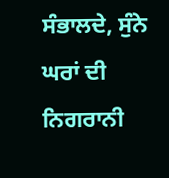ਸੰਭਾਲਦੇ, ਸੁੰਨੇ ਘਰਾਂ ਦੀ ਨਿਗਰਾਨੀ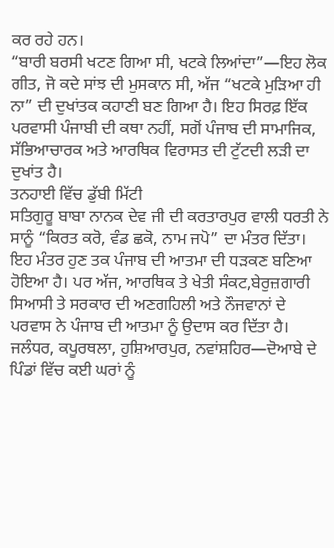ਕਰ ਰਹੇ ਹਨ।
“ਬਾਰੀ ਬਰਸੀ ਖਟਣ ਗਿਆ ਸੀ, ਖਟਕੇ ਲਿਆਂਦਾ”—ਇਹ ਲੋਕ ਗੀਤ, ਜੋ ਕਦੇ ਸਾਂਝ ਦੀ ਮੁਸਕਾਨ ਸੀ, ਅੱਜ “ਖਟਕੇ ਮੁੜਿਆ ਹੀ ਨਾ” ਦੀ ਦੁਖਾਂਤਕ ਕਹਾਣੀ ਬਣ ਗਿਆ ਹੈ। ਇਹ ਸਿਰਫ਼ ਇੱਕ ਪਰਵਾਸੀ ਪੰਜਾਬੀ ਦੀ ਕਥਾ ਨਹੀਂ, ਸਗੋਂ ਪੰਜਾਬ ਦੀ ਸਾਮਾਜਿਕ, ਸੱਭਿਆਚਾਰਕ ਅਤੇ ਆਰਥਿਕ ਵਿਰਾਸਤ ਦੀ ਟੁੱਟਦੀ ਲੜੀ ਦਾ ਦੁਖਾਂਤ ਹੈ।
ਤਨਹਾਈ ਵਿੱਚ ਡੁੱਬੀ ਮਿੱਟੀ
ਸਤਿਗੁਰੂ ਬਾਬਾ ਨਾਨਕ ਦੇਵ ਜੀ ਦੀ ਕਰਤਾਰਪੁਰ ਵਾਲੀ ਧਰਤੀ ਨੇ ਸਾਨੂੰ “ਕਿਰਤ ਕਰੋ, ਵੰਡ ਛਕੋ, ਨਾਮ ਜਪੋ” ਦਾ ਮੰਤਰ ਦਿੱਤਾ। ਇਹ ਮੰਤਰ ਹੁਣ ਤਕ ਪੰਜਾਬ ਦੀ ਆਤਮਾ ਦੀ ਧੜਕਣ ਬਣਿਆ ਹੋਇਆ ਹੈ। ਪਰ ਅੱਜ, ਆਰਥਿਕ ਤੇ ਖੇਤੀ ਸੰਕਟ,ਬੇਰੁਜ਼ਗਾਰੀ ਸਿਆਸੀ ਤੇ ਸਰਕਾਰ ਦੀ ਅਣਗਹਿਲੀ ਅਤੇ ਨੌਜਵਾਨਾਂ ਦੇ ਪਰਵਾਸ ਨੇ ਪੰਜਾਬ ਦੀ ਆਤਮਾ ਨੂੰ ਉਦਾਸ ਕਰ ਦਿੱਤਾ ਹੈ। ਜਲੰਧਰ, ਕਪੂਰਥਲਾ, ਹੁਸ਼ਿਆਰਪੁਰ, ਨਵਾਂਸ਼ਹਿਰ—ਦੋਆਬੇ ਦੇ ਪਿੰਡਾਂ ਵਿੱਚ ਕਈ ਘਰਾਂ ਨੂੰ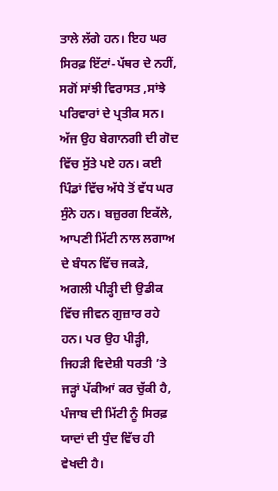ਤਾਲੇ ਲੱਗੇ ਹਨ। ਇਹ ਘਰ ਸਿਰਫ਼ ਇੱਟਾਂ-ਪੱਥਰ ਦੇ ਨਹੀਂ, ਸਗੋਂ ਸਾਂਝੀ ਵਿਰਾਸਤ ,ਸਾਂਝੇ ਪਰਿਵਾਰਾਂ ਦੇ ਪ੍ਰਤੀਕ ਸਨ। ਅੱਜ ਉਹ ਬੇਗਾਨਗੀ ਦੀ ਗੋਦ ਵਿੱਚ ਸੁੱਤੇ ਪਏ ਹਨ। ਕਈ ਪਿੰਡਾਂ ਵਿੱਚ ਅੱਧੇ ਤੋਂ ਵੱਧ ਘਰ ਸੁੰਨੇ ਹਨ। ਬਜ਼ੁਰਗ ਇਕੱਲੇ, ਆਪਣੀ ਮਿੱਟੀ ਨਾਲ ਲਗਾਅ ਦੇ ਬੰਧਨ ਵਿੱਚ ਜਕੜੇ, ਅਗਲੀ ਪੀੜ੍ਹੀ ਦੀ ਉਡੀਕ ਵਿੱਚ ਜੀਵਨ ਗੁਜ਼ਾਰ ਰਹੇ ਹਨ। ਪਰ ਉਹ ਪੀੜ੍ਹੀ, ਜਿਹੜੀ ਵਿਦੇਸ਼ੀ ਧਰਤੀ ’ਤੇ ਜੜ੍ਹਾਂ ਪੱਕੀਆਂ ਕਰ ਚੁੱਕੀ ਹੈ, ਪੰਜਾਬ ਦੀ ਮਿੱਟੀ ਨੂੰ ਸਿਰਫ਼ ਯਾਦਾਂ ਦੀ ਧੁੰਦ ਵਿੱਚ ਹੀ ਵੇਖਦੀ ਹੈ।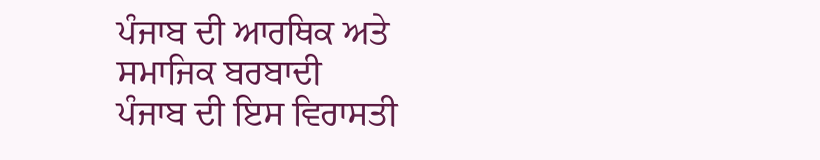ਪੰਜਾਬ ਦੀ ਆਰਥਿਕ ਅਤੇ ਸਮਾਜਿਕ ਬਰਬਾਦੀ
ਪੰਜਾਬ ਦੀ ਇਸ ਵਿਰਾਸਤੀ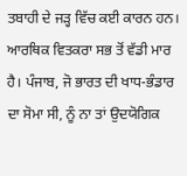ਤਬਾਹੀ ਦੇ ਜੜ੍ਹ ਵਿੱਚ ਕਈ ਕਾਰਨ ਹਨ। ਆਰਥਿਕ ਵਿਤਕਰਾ ਸਭ ਤੋਂ ਵੱਡੀ ਮਾਰ ਹੈ। ਪੰਜਾਬ, ਜੋ ਭਾਰਤ ਦੀ ਖਾਧ-ਭੰਡਾਰ ਦਾ ਸੋਮਾ ਸੀ, ਨੂੰ ਨਾ ਤਾਂ ਉਦਯੋਗਿਕ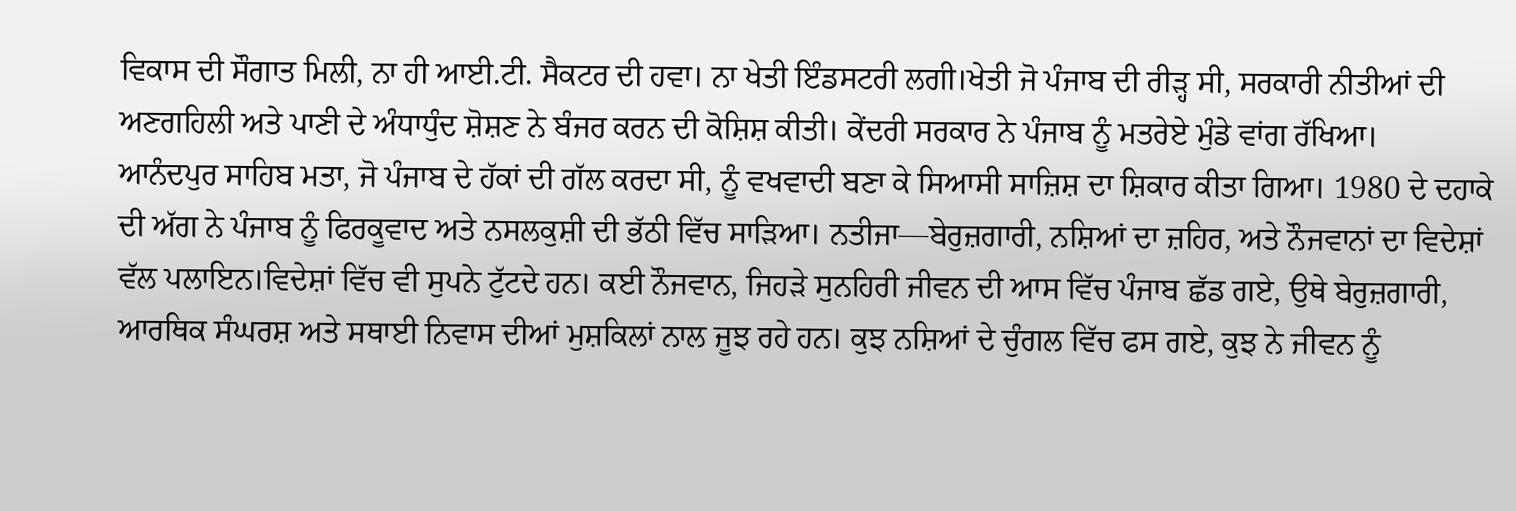ਵਿਕਾਸ ਦੀ ਸੌਗਾਤ ਮਿਲੀ, ਨਾ ਹੀ ਆਈ.ਟੀ. ਸੈਕਟਰ ਦੀ ਹਵਾ। ਨਾ ਖੇਤੀ ਇੰਡਸਟਰੀ ਲਗੀ।ਖੇਤੀ ਜੋ ਪੰਜਾਬ ਦੀ ਰੀੜ੍ਹ ਸੀ, ਸਰਕਾਰੀ ਨੀਤੀਆਂ ਦੀ ਅਣਗਹਿਲੀ ਅਤੇ ਪਾਣੀ ਦੇ ਅੰਧਾਧੁੰਦ ਸ਼ੋਸ਼ਣ ਨੇ ਬੰਜਰ ਕਰਨ ਦੀ ਕੋਸ਼ਿਸ਼ ਕੀਤੀ। ਕੇਂਦਰੀ ਸਰਕਾਰ ਨੇ ਪੰਜਾਬ ਨੂੰ ਮਤਰੇਏ ਮੁੰਡੇ ਵਾਂਗ ਰੱਖਿਆ।
ਆਨੰਦਪੁਰ ਸਾਹਿਬ ਮਤਾ, ਜੋ ਪੰਜਾਬ ਦੇ ਹੱਕਾਂ ਦੀ ਗੱਲ ਕਰਦਾ ਸੀ, ਨੂੰ ਵਖਵਾਦੀ ਬਣਾ ਕੇ ਸਿਆਸੀ ਸਾਜ਼ਿਸ਼ ਦਾ ਸ਼ਿਕਾਰ ਕੀਤਾ ਗਿਆ। 1980 ਦੇ ਦਹਾਕੇ ਦੀ ਅੱਗ ਨੇ ਪੰਜਾਬ ਨੂੰ ਫਿਰਕੂਵਾਦ ਅਤੇ ਨਸਲਕੁਸ਼ੀ ਦੀ ਭੱਠੀ ਵਿੱਚ ਸਾੜਿਆ। ਨਤੀਜਾ—ਬੇਰੁਜ਼ਗਾਰੀ, ਨਸ਼ਿਆਂ ਦਾ ਜ਼ਹਿਰ, ਅਤੇ ਨੌਜਵਾਨਾਂ ਦਾ ਵਿਦੇਸ਼ਾਂ ਵੱਲ ਪਲਾਇਨ।ਵਿਦੇਸ਼ਾਂ ਵਿੱਚ ਵੀ ਸੁਪਨੇ ਟੁੱਟਦੇ ਹਨ। ਕਈ ਨੌਜਵਾਨ, ਜਿਹੜੇ ਸੁਨਹਿਰੀ ਜੀਵਨ ਦੀ ਆਸ ਵਿੱਚ ਪੰਜਾਬ ਛੱਡ ਗਏ, ਉਥੇ ਬੇਰੁਜ਼ਗਾਰੀ, ਆਰਥਿਕ ਸੰਘਰਸ਼ ਅਤੇ ਸਥਾਈ ਨਿਵਾਸ ਦੀਆਂ ਮੁਸ਼ਕਿਲਾਂ ਨਾਲ ਜੂਝ ਰਹੇ ਹਨ। ਕੁਝ ਨਸ਼ਿਆਂ ਦੇ ਚੁੰਗਲ ਵਿੱਚ ਫਸ ਗਏ, ਕੁਝ ਨੇ ਜੀਵਨ ਨੂੰ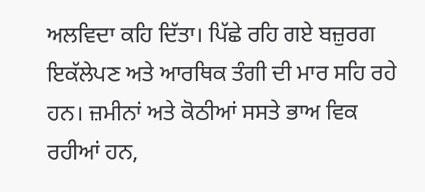ਅਲਵਿਦਾ ਕਹਿ ਦਿੱਤਾ। ਪਿੱਛੇ ਰਹਿ ਗਏ ਬਜ਼ੁਰਗ ਇਕੱਲੇਪਣ ਅਤੇ ਆਰਥਿਕ ਤੰਗੀ ਦੀ ਮਾਰ ਸਹਿ ਰਹੇ ਹਨ। ਜ਼ਮੀਨਾਂ ਅਤੇ ਕੋਠੀਆਂ ਸਸਤੇ ਭਾਅ ਵਿਕ ਰਹੀਆਂ ਹਨ,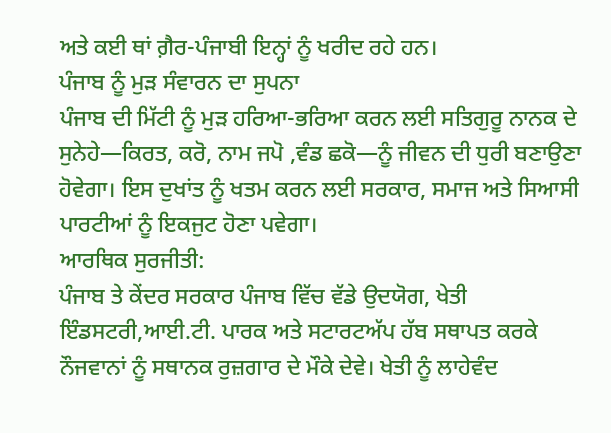ਅਤੇ ਕਈ ਥਾਂ ਗ਼ੈਰ-ਪੰਜਾਬੀ ਇਨ੍ਹਾਂ ਨੂੰ ਖਰੀਦ ਰਹੇ ਹਨ।
ਪੰਜਾਬ ਨੂੰ ਮੁੜ ਸੰਵਾਰਨ ਦਾ ਸੁਪਨਾ
ਪੰਜਾਬ ਦੀ ਮਿੱਟੀ ਨੂੰ ਮੁੜ ਹਰਿਆ-ਭਰਿਆ ਕਰਨ ਲਈ ਸਤਿਗੁਰੂ ਨਾਨਕ ਦੇ ਸੁਨੇਹੇ—ਕਿਰਤ, ਕਰੋ, ਨਾਮ ਜਪੋ ,ਵੰਡ ਛਕੋ—ਨੂੰ ਜੀਵਨ ਦੀ ਧੁਰੀ ਬਣਾਉਣਾ ਹੋਵੇਗਾ। ਇਸ ਦੁਖਾਂਤ ਨੂੰ ਖਤਮ ਕਰਨ ਲਈ ਸਰਕਾਰ, ਸਮਾਜ ਅਤੇ ਸਿਆਸੀ ਪਾਰਟੀਆਂ ਨੂੰ ਇਕਜੁਟ ਹੋਣਾ ਪਵੇਗਾ।
ਆਰਥਿਕ ਸੁਰਜੀਤੀ:
ਪੰਜਾਬ ਤੇ ਕੇਂਦਰ ਸਰਕਾਰ ਪੰਜਾਬ ਵਿੱਚ ਵੱਡੇ ਉਦਯੋਗ, ਖੇਤੀ ਇੰਡਸਟਰੀ,ਆਈ.ਟੀ. ਪਾਰਕ ਅਤੇ ਸਟਾਰਟਅੱਪ ਹੱਬ ਸਥਾਪਤ ਕਰਕੇ ਨੌਜਵਾਨਾਂ ਨੂੰ ਸਥਾਨਕ ਰੁਜ਼ਗਾਰ ਦੇ ਮੌਕੇ ਦੇਵੇ। ਖੇਤੀ ਨੂੰ ਲਾਹੇਵੰਦ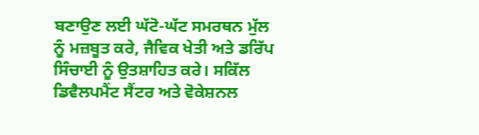ਬਣਾਉਣ ਲਈ ਘੱਟੋ-ਘੱਟ ਸਮਰਥਨ ਮੁੱਲ ਨੂੰ ਮਜ਼ਬੂਤ ਕਰੇ, ਜੈਵਿਕ ਖੇਤੀ ਅਤੇ ਡਰਿੱਪ ਸਿੰਚਾਈ ਨੂੰ ਉਤਸ਼ਾਹਿਤ ਕਰੇ। ਸਕਿੱਲ ਡਿਵੈਲਪਮੈਂਟ ਸੈਂਟਰ ਅਤੇ ਵੋਕੇਸ਼ਨਲ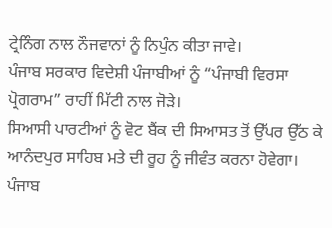ਟ੍ਰੇਨਿੰਗ ਨਾਲ ਨੌਜਵਾਨਾਂ ਨੂੰ ਨਿਪੁੰਨ ਕੀਤਾ ਜਾਵੇ।
ਪੰਜਾਬ ਸਰਕਾਰ ਵਿਦੇਸ਼ੀ ਪੰਜਾਬੀਆਂ ਨੂੰ “ਪੰਜਾਬੀ ਵਿਰਸਾ ਪ੍ਰੋਗਰਾਮ” ਰਾਹੀਂ ਮਿੱਟੀ ਨਾਲ ਜੋੜੇ।
ਸਿਆਸੀ ਪਾਰਟੀਆਂ ਨੂੰ ਵੋਟ ਬੈਂਕ ਦੀ ਸਿਆਸਤ ਤੋਂ ਉੱਪਰ ਉੱਠ ਕੇ ਆਨੰਦਪੁਰ ਸਾਹਿਬ ਮਤੇ ਦੀ ਰੂਹ ਨੂੰ ਜੀਵੰਤ ਕਰਨਾ ਹੋਵੇਗਾ। ਪੰਜਾਬ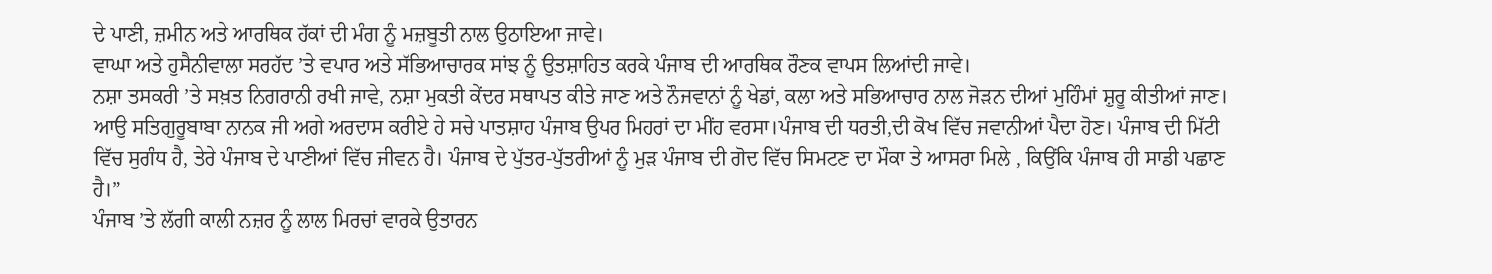ਦੇ ਪਾਣੀ, ਜ਼ਮੀਨ ਅਤੇ ਆਰਥਿਕ ਹੱਕਾਂ ਦੀ ਮੰਗ ਨੂੰ ਮਜ਼ਬੂਤੀ ਨਾਲ ਉਠਾਇਆ ਜਾਵੇ।
ਵਾਘਾ ਅਤੇ ਹੁਸੈਨੀਵਾਲਾ ਸਰਹੱਦ ’ਤੇ ਵਪਾਰ ਅਤੇ ਸੱਭਿਆਚਾਰਕ ਸਾਂਝ ਨੂੰ ਉਤਸ਼ਾਹਿਤ ਕਰਕੇ ਪੰਜਾਬ ਦੀ ਆਰਥਿਕ ਰੌਣਕ ਵਾਪਸ ਲਿਆਂਦੀ ਜਾਵੇ।
ਨਸ਼ਾ ਤਸਕਰੀ ’ਤੇ ਸਖ਼ਤ ਨਿਗਰਾਨੀ ਰਖੀ ਜਾਵੇ, ਨਸ਼ਾ ਮੁਕਤੀ ਕੇਂਦਰ ਸਥਾਪਤ ਕੀਤੇ ਜਾਣ ਅਤੇ ਨੌਜਵਾਨਾਂ ਨੂੰ ਖੇਡਾਂ, ਕਲਾ ਅਤੇ ਸਭਿਆਚਾਰ ਨਾਲ ਜੋੜਨ ਦੀਆਂ ਮੁਹਿੰਮਾਂ ਸ਼ੁਰੂ ਕੀਤੀਆਂ ਜਾਣ।
ਆਉ ਸਤਿਗੁਰੂਬਾਬਾ ਨਾਨਕ ਜੀ ਅਗੇ ਅਰਦਾਸ ਕਰੀਏ ਹੇ ਸਚੇ ਪਾਤਸ਼ਾਹ ਪੰਜਾਬ ਉਪਰ ਮਿਹਰਾਂ ਦਾ ਮੀਂਹ ਵਰਸਾ।ਪੰਜਾਬ ਦੀ ਧਰਤੀ,ਦੀ ਕੋਖ ਵਿੱਚ ਜਵਾਨੀਆਂ ਪੈਦਾ ਹੋਣ। ਪੰਜਾਬ ਦੀ ਮਿੱਟੀ ਵਿੱਚ ਸੁਗੰਧ ਹੈ, ਤੇਰੇ ਪੰਜਾਬ ਦੇ ਪਾਣੀਆਂ ਵਿੱਚ ਜੀਵਨ ਹੈ। ਪੰਜਾਬ ਦੇ ਪੁੱਤਰ-ਪੁੱਤਰੀਆਂ ਨੂੰ ਮੁੜ ਪੰਜਾਬ ਦੀ ਗੋਦ ਵਿੱਚ ਸਿਮਟਣ ਦਾ ਮੌਕਾ ਤੇ ਆਸਰਾ ਮਿਲੇ , ਕਿਉਂਕਿ ਪੰਜਾਬ ਹੀ ਸਾਡੀ ਪਛਾਣ ਹੈ।”
ਪੰਜਾਬ ’ਤੇ ਲੱਗੀ ਕਾਲੀ ਨਜ਼ਰ ਨੂੰ ਲਾਲ ਮਿਰਚਾਂ ਵਾਰਕੇ ਉਤਾਰਨ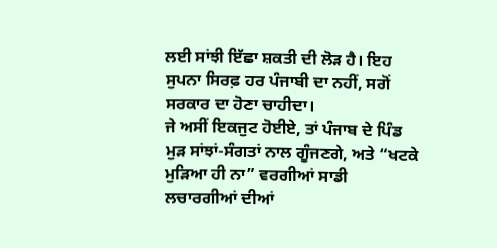ਲਈ ਸਾਂਝੀ ਇੱਛਾ ਸ਼ਕਤੀ ਦੀ ਲੋੜ ਹੈ। ਇਹ ਸੁਪਨਾ ਸਿਰਫ਼ ਹਰ ਪੰਜਾਬੀ ਦਾ ਨਹੀਂ, ਸਗੋਂ ਸਰਕਾਰ ਦਾ ਹੋਣਾ ਚਾਹੀਦਾ।
ਜੇ ਅਸੀਂ ਇਕਜੁਟ ਹੋਈਏ, ਤਾਂ ਪੰਜਾਬ ਦੇ ਪਿੰਡ ਮੁੜ ਸਾਂਝਾਂ-ਸੰਗਤਾਂ ਨਾਲ ਗੂੰਜਣਗੇ, ਅਤੇ “ਖਟਕੇ ਮੁੜਿਆ ਹੀ ਨਾ” ਵਰਗੀਆਂ ਸਾਡੀ ਲਚਾਰਗੀਆਂ ਦੀਆਂ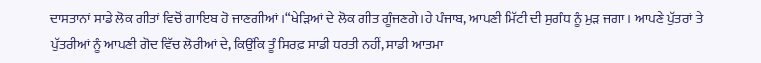ਦਾਸਤਾਨਾਂ ਸਾਡੇ ਲੋਕ ਗੀਤਾਂ ਵਿਚੋਂ ਗਾਇਬ ਹੋ ਜਾਣਗੀਆਂ ।“ਖੇੜਿਆਂ ਦੇ ਲੋਕ ਗੀਤ ਗੂੰਜਣਗੇ।ਹੇ ਪੰਜਾਬ, ਆਪਣੀ ਮਿੱਟੀ ਦੀ ਸੁਗੰਧ ਨੂੰ ਮੁੜ ਜਗਾ। ਆਪਣੇ ਪੁੱਤਰਾਂ ਤੇ ਪੁੱਤਰੀਆਂ ਨੂੰ ਆਪਣੀ ਗੋਦ ਵਿੱਚ ਲੋਰੀਆਂ ਦੇ, ਕਿਉਂਕਿ ਤੂੰ ਸਿਰਫ਼ ਸਾਡੀ ਧਰਤੀ ਨਹੀਂ, ਸਾਡੀ ਆਤਮਾ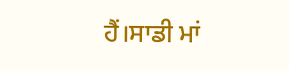ਹੈਂ।ਸਾਡੀ ਮਾਂ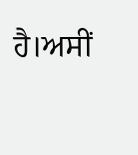ਹੈ।ਅਸੀਂ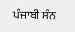ਪੰਜਾਬੀ ਸੰਨ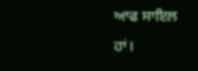ਆਫ ਸਾਇਲ ਹਾਂ।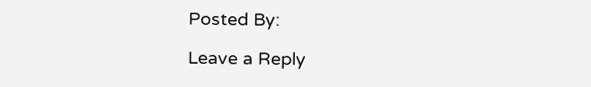Posted By:

Leave a Reply